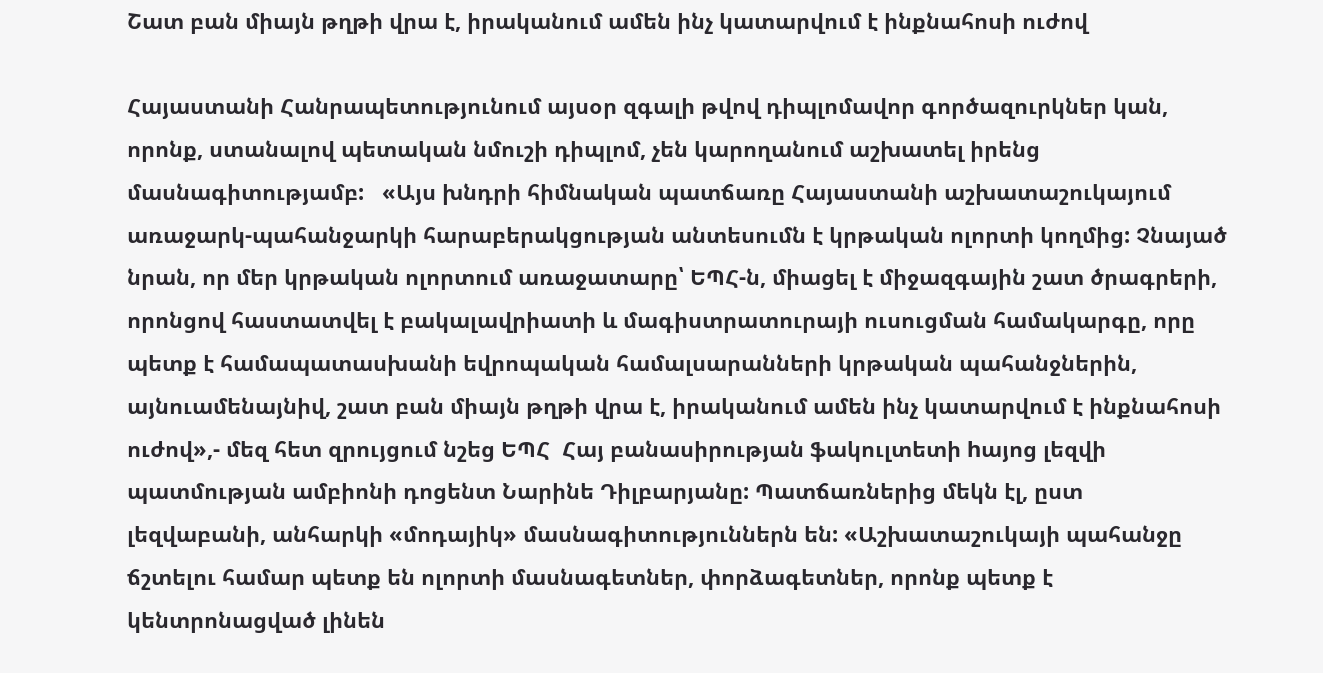Շատ բան միայն թղթի վրա է, իրականում ամեն ինչ կատարվում է ինքնահոսի ուժով

Հայաստանի Հանրապետությունում այսօր զգալի թվով դիպլոմավոր գործազուրկներ կան, որոնք, ստանալով պետական նմուշի դիպլոմ, չեն կարողանում աշխատել իրենց մասնագիտությամբ:   «Այս խնդրի հիմնական պատճառը Հայաստանի աշխատաշուկայում առաջարկ-պահանջարկի հարաբերակցության անտեսումն է կրթական ոլորտի կողմից: Չնայած նրան, որ մեր կրթական ոլորտում առաջատարը՝ ԵՊՀ-ն, միացել է միջազգային շատ ծրագրերի, որոնցով հաստատվել է բակալավրիատի և մագիստրատուրայի ուսուցման համակարգը, որը պետք է համապատասխանի եվրոպական համալսարանների կրթական պահանջներին, այնուամենայնիվ, շատ բան միայն թղթի վրա է, իրականում ամեն ինչ կատարվում է ինքնահոսի ուժով»,- մեզ հետ զրույցում նշեց ԵՊՀ  Հայ բանասիրության ֆակուլտետի hայոց լեզվի պատմության ամբիոնի դոցենտ Նարինե Դիլբարյանը: Պատճառներից մեկն էլ, ըստ լեզվաբանի, անհարկի «մոդայիկ» մասնագիտություններն են: «Աշխատաշուկայի պահանջը ճշտելու համար պետք են ոլորտի մասնագետներ, փորձագետներ, որոնք պետք է կենտրոնացված լինեն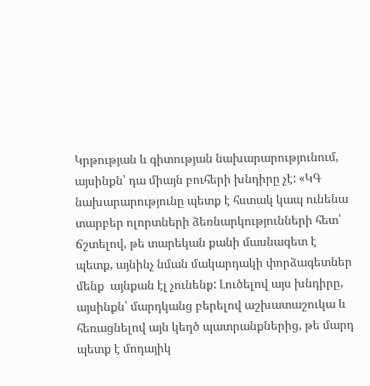Կրթության և գիտության նախարարությունում, այսինքն՝ դա միայն բուհերի խնդիրը չէ: «ԿԳ նախարարությունը պետք է հստակ կապ ունենա տարբեր ոլորտների ձեռնարկությունների հետ՝ ճշտելով, թե տարեկան քանի մասնագետ է պետք, այնինչ նման մակարդակի փորձագետներ մենք  այնքան էլ չունենք: Լուծելով այս խնդիրը, այսինքն՝ մարդկանց բերելով աշխատաշուկա և հեռացնելով այն կեղծ պատրանքներից, թե մարդ պետք է մոդայիկ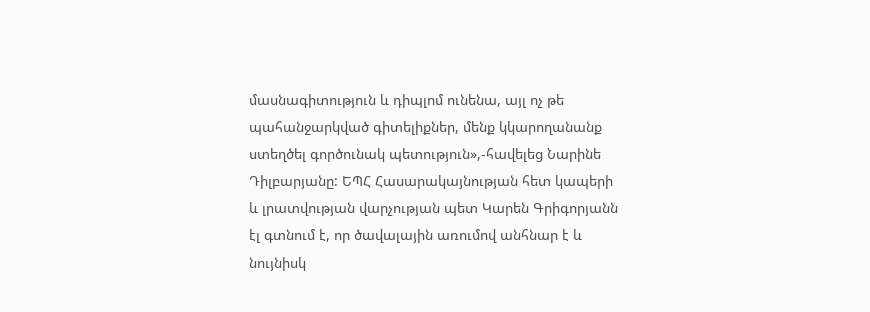մասնագիտություն և դիպլոմ ունենա, այլ ոչ թե պահանջարկված գիտելիքներ, մենք կկարողանանք ստեղծել գործունակ պետություն»,-հավելեց Նարինե Դիլբարյանը: ԵՊՀ Հասարակայնության հետ կապերի և լրատվության վարչության պետ Կարեն Գրիգորյանն էլ գտնում է, որ ծավալային առումով անհնար է և նույնիսկ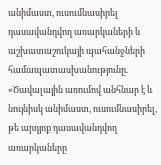անիմաստ, ուսումնասիրել դասավանդվող առարկաների և աշխատաշուկայի պահանջների համապատասխանությունը. «Ծավալային առումով անհնար է և նույնիսկ անիմաստ, ուսումնասիրել, թե արդյոք դասավանդվող առարկաները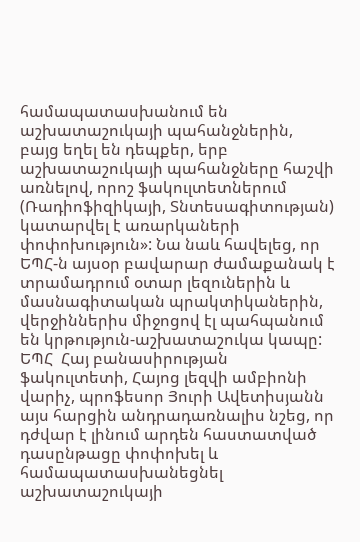համապատասխանում են աշխատաշուկայի պահանջներին, բայց եղել են դեպքեր, երբ աշխատաշուկայի պահանջները հաշվի առնելով, որոշ ֆակուլտետներում (Ռադիոֆիզիկայի, Տնտեսագիտության) կատարվել է առարկաների փոփոխություն»: Նա նաև հավելեց, որ ԵՊՀ-ն այսօր բավարար ժամաքանակ է տրամադրում օտար լեզուներին և մասնագիտական պրակտիկաներին, վերջիններիս միջոցով էլ պահպանում են կրթություն-աշխատաշուկա կապը: ԵՊՀ  Հայ բանասիրության ֆակուլտետի, Հայոց լեզվի ամբիոնի վարիչ, պրոֆեսոր Յուրի Ավետիսյանն այս հարցին անդրադառնալիս նշեց, որ դժվար է լինում արդեն հաստատված դասընթացը փոփոխել և համապատասխանեցնել աշխատաշուկայի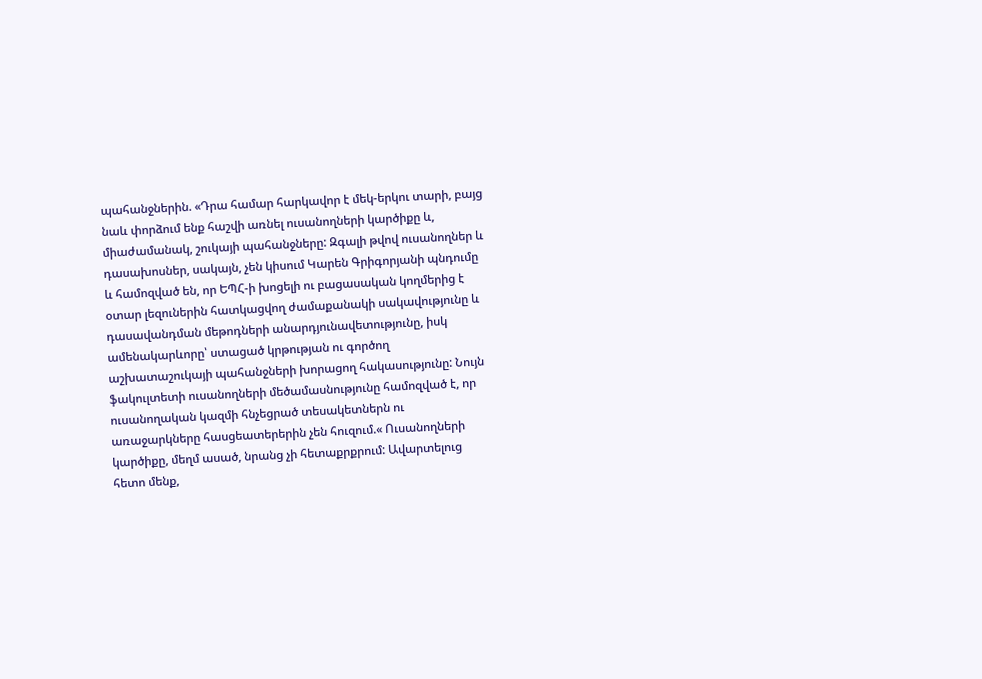պահանջներին. «Դրա համար հարկավոր է մեկ-երկու տարի, բայց նաև փորձում ենք հաշվի առնել ուսանողների կարծիքը և, միաժամանակ, շուկայի պահանջները: Զգալի թվով ուսանողներ և դասախոսներ, սակայն, չեն կիսում Կարեն Գրիգորյանի պնդումը և համոզված են, որ ԵՊՀ-ի խոցելի ու բացասական կողմերից է օտար լեզուներին հատկացվող ժամաքանակի սակավությունը և դասավանդման մեթոդների անարդյունավետությունը, իսկ ամենակարևորը՝ ստացած կրթության ու գործող աշխատաշուկայի պահանջների խորացող հակասությունը: Նույն ֆակուլտետի ուսանողների մեծամասնությունը համոզված է, որ ուսանողական կազմի հնչեցրած տեսակետներն ու առաջարկները հասցեատերերին չեն հուզում.« Ուսանողների կարծիքը, մեղմ ասած, նրանց չի հետաքրքրում: Ավարտելուց հետո մենք,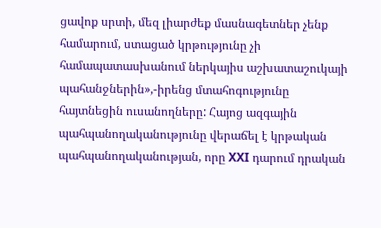ցավոք սրտի, մեզ լիարժեք մասնագետներ չենք համարում, ստացած կրթությունը չի համապատասխանում ներկայիս աշխատաշուկայի պահանջներին»,-իրենց մտահոգությունը հայտնեցին ուսանողները: Հայոց ազգային պահպանողականությունը վերաճել է կրթական պահպանողականության, որը XXI դարում դրական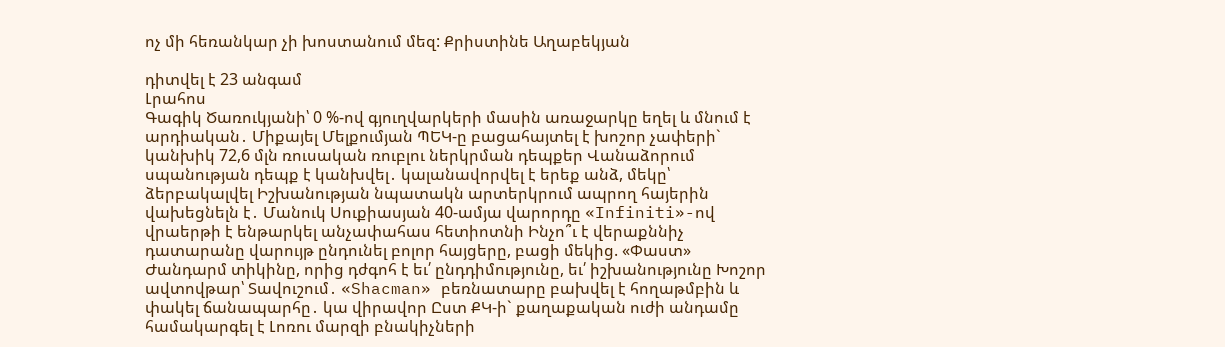ոչ մի հեռանկար չի խոստանում մեզ: Քրիստինե Աղաբեկյան

դիտվել է 23 անգամ
Լրահոս
Գագիկ Ծառուկյանի՝ 0 %-ով գյուղվարկերի մասին առաջարկը եղել և մնում է արդիական․ Միքայել Մելքումյան ՊԵԿ-ը բացահայտել է խոշոր չափերի` կանխիկ 72,6 մլն ռուսական ռուբլու ներկրման դեպքեր Վանաձորում սպանության դեպք է կանխվել․ կալանավորվել է երեք անձ, մեկը՝ ձերբակալվել Իշխանության նպատակն արտերկրում ապրող հայերին վախեցնելն է․ Մանուկ Սուքիասյան 40-ամյա վարորդը «Infiniti»-ով վրաերթի է ենթարկել անչափահաս հետիոտնի Ինչո՞ւ է վերաքննիչ դատարանը վարույթ ընդունել բոլոր հայցերը, բացի մեկից. «Փաստ» Ժանդարմ տիկինը, որից դժգոհ է եւ՛ ընդդիմությունը, եւ՛ իշխանությունը Խոշոր ավտովթար՝ Տավուշում․ «Shacman» բեռնատարը բախվել է հողաթմբին և փակել ճանապարհը․ կա վիրավոր Ըստ ՔԿ-ի` քաղաքական ուժի անդամը համակարգել է Լոռու մարզի բնակիչների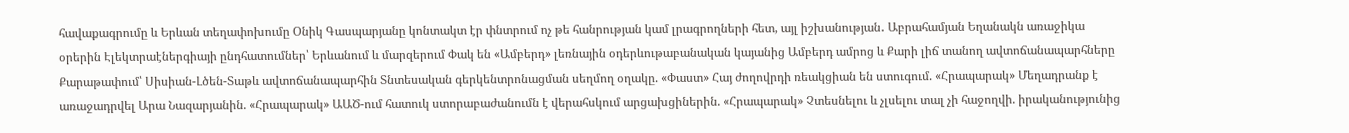հավաքագրումը և Երևան տեղափոխումը Օնիկ Գասպարյանը կոնտակտ էր փնտրում ոչ թե հանրության կամ լրագրողների հետ, այլ իշխանության․ Աբրահամյան Եղանակն առաջիկա օրերին Էլեկտրաէներգիայի ընդհատումներ՝ Երևանում և մարզերում Փակ են «Ամբերդ» լեռնային օդերևութաբանական կայանից Ամբերդ ամրոց և Քարի լիճ տանող ավտոճանապարհները Քարաթափում՝ Սիսիան-Լծեն-Տաթև ավտոճանապարհին Տնտեսական գերկենտրոնացման սեղմող օղակը. «Փաստ» Հայ ժողովրդի ռեակցիան են ստուգում. «Հրապարակ» Մեղադրանք է առաջադրվել Արա Նազարյանին. «Հրապարակ» ԱԱԾ-ում հատուկ ստորաբաժանումն է վերահսկում արցախցիներին. «Հրապարակ» Չտեսնելու և չլսելու տալ չի հաջողվի. իրականությունից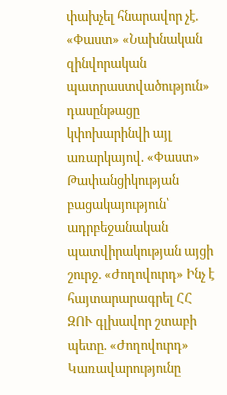փախչել հնարավոր չէ. «Փաստ» «Նախնական զինվորական պատրաստվածություն» դասընթացը կփոխարինվի այլ առարկայով. «Փաստ» Թափանցիկության բացակայություն՝ ադրբեջանական պատվիրակության այցի շուրջ. «Ժողովուրդ» Ինչ է հայտարարագրել ՀՀ ԶՈՒ գլխավոր շտաբի պետը. «Ժողովուրդ» Կառավարությունը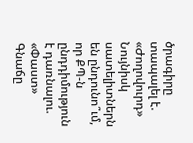ծրագիրը տապալել է. «Ժողովուրդ» Նույնիսկ սատելիտներն են ընդունո՞ւմ, որ ՔՊ-ն ընդդիմություն է դառնալու. «Փաստ» Գնաճը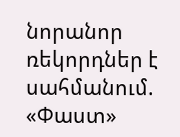նորանոր ռեկորդներ է սահմանում. «Փաստ»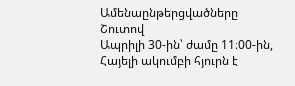Ամենաընթերցվածները
Շուտով
Ապրիլի 30-ին՝ ժամը 11։00-ին, Հայելի ակումբի հյուրն է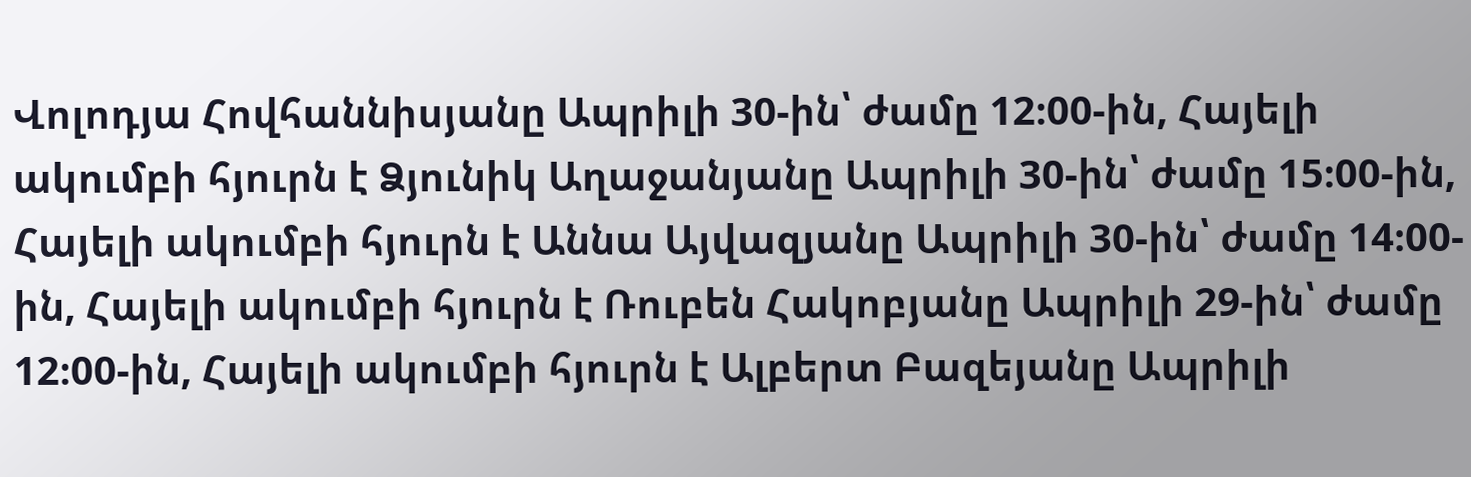Վոլոդյա Հովհաննիսյանը Ապրիլի 30-ին՝ ժամը 12։00-ին, Հայելի ակումբի հյուրն է Ձյունիկ Աղաջանյանը Ապրիլի 30-ին՝ ժամը 15։00-ին, Հայելի ակումբի հյուրն է Աննա Այվազյանը Ապրիլի 30-ին՝ ժամը 14։00-ին, Հայելի ակումբի հյուրն է Ռուբեն Հակոբյանը Ապրիլի 29-ին՝ ժամը 12։00-ին, Հայելի ակումբի հյուրն է Ալբերտ Բազեյանը Ապրիլի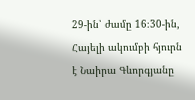29-ին՝ ժամը 16։30-ին, Հայելի ակումբի հյուրն է Նաիրա Գևորգյանը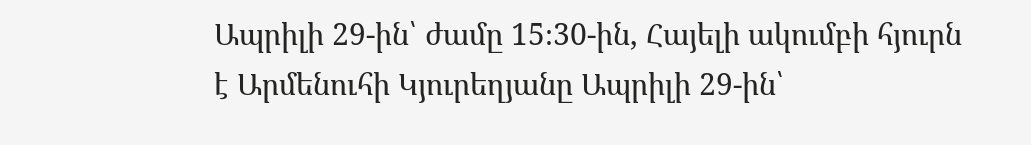Ապրիլի 29-ին՝ ժամը 15։30-ին, Հայելի ակումբի հյուրն է Արմենուհի Կյուրեղյանը Ապրիլի 29-ին՝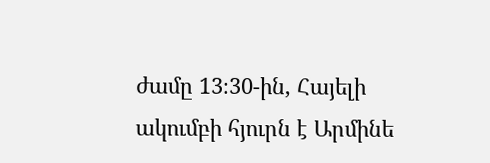ժամը 13։30-ին, Հայելի ակումբի հյուրն է Արմինե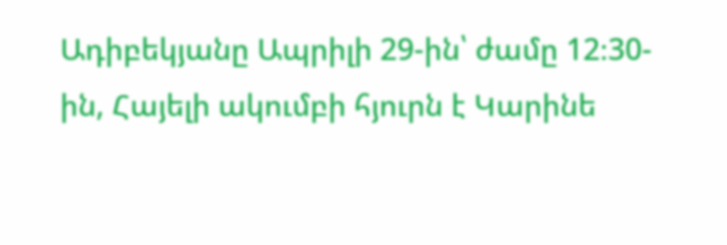Ադիբեկյանը Ապրիլի 29-ին՝ ժամը 12։30-ին, Հայելի ակումբի հյուրն է Կարինե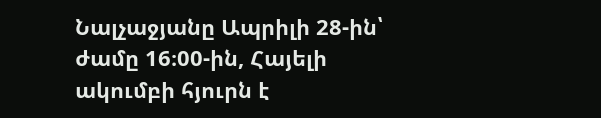Նալչաջյանը Ապրիլի 28-ին՝ ժամը 16։00-ին, Հայելի ակումբի հյուրն է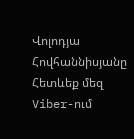Վոլոդյա Հովհաննիսյանը
Հետևեք մեզ Viber-ում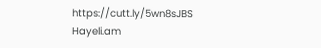https://cutt.ly/5wn8sJBS
Hayeli.am